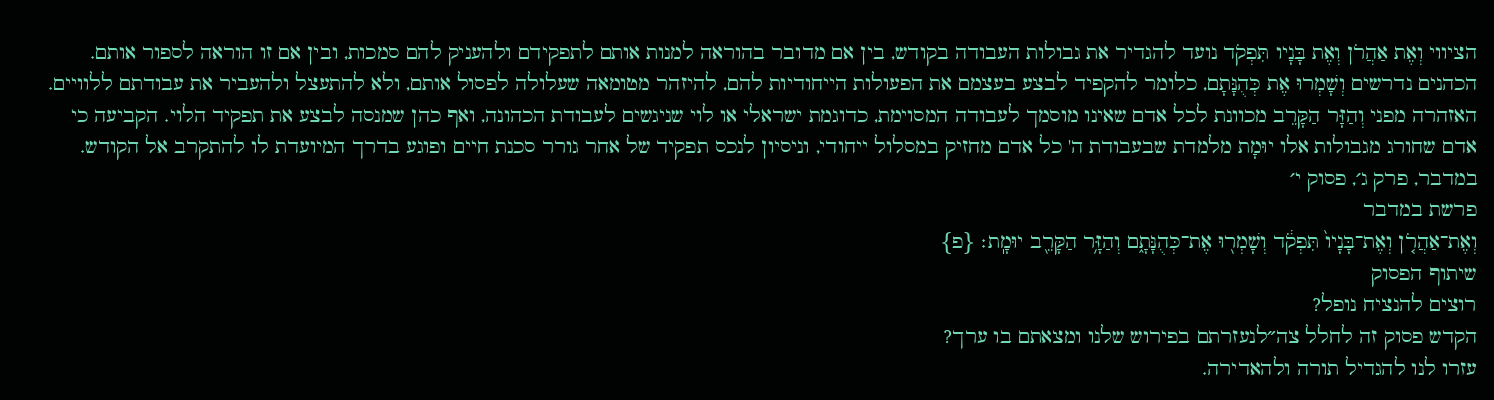הציווי וְאֶת אַהֲרֹן וְאֶת בָּנָיו תִּפְקֹד נועד להגדיר את גבולות העבודה בקודש, בין אם מדובר בהוראה למנות אותם לתפקידם ולהעניק להם סמכות, ובין אם זו הוראה לספור אותם. הכהנים נדרשים וְשָׁמְרוּ אֶת כְּהֻנָּתָם, כלומר להקפיד לבצע בעצמם את הפעולות הייחודיות להם, להיזהר מטומאה שעלולה לפסול אותם, ולא להתעצל ולהעביר את עבודתם ללוויים. האזהרה מפני וְהַזָּר הַקָּרֵב מכוונת לכל אדם שאינו מוסמך לעבודה המסוימת, כדוגמת ישראלי או לוי שניגשים לעבודת הכהונה, ואף כהן שמנסה לבצע את תפקיד הלוי. הקביעה כי אדם שחורג מגבולות אלו יוּמָת מלמדת שבעבודת ה' כל אדם מחזיק במסלול ייחודי, וניסיון לנכס תפקיד של אחר גורר סכנת חיים ופוגע בדרך המיועדת לו להתקרב אל הקודש.
במדבר, פרק ג׳, פסוק י׳
פרשת במדבר
וְאֶת־אַהֲרֹ֤ן וְאֶת־בָּנָיו֙ תִּפְקֹ֔ד וְשָׁמְר֖וּ אֶת־כְּהֻנָּתָ֑ם וְהַזָּ֥ר הַקָּרֵ֖ב יוּמָֽת׃ {פ}
שיתוף הפסוק
רוצים להנציח נופל?
הקדש פסוק זה לחלל צה״לנעזרתם בפירוש שלנו ומצאתם בו ערך?
עזרו לנו להגדיל תורה ולהאדירה.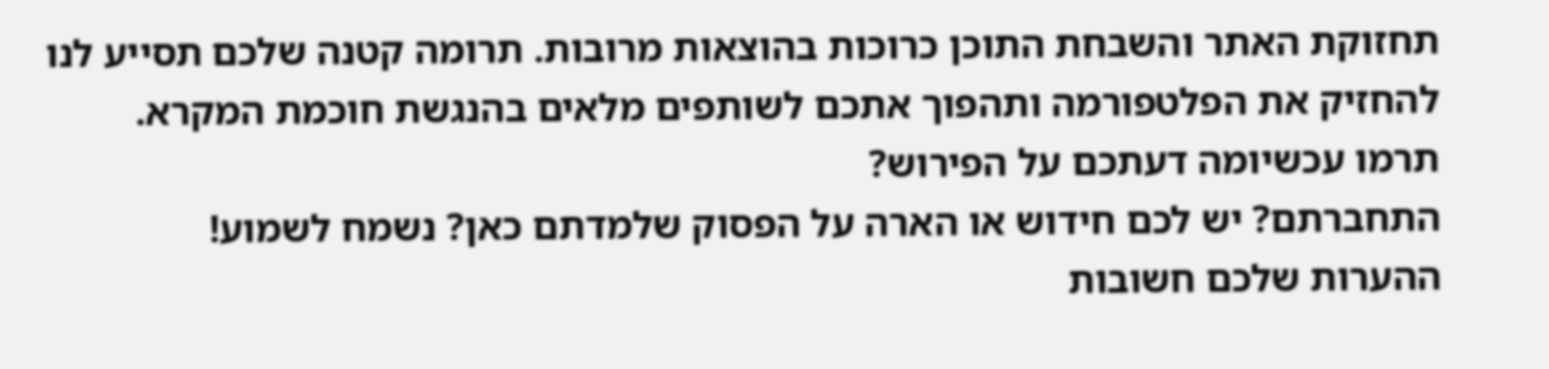תחזוקת האתר והשבחת התוכן כרוכות בהוצאות מרובות. תרומה קטנה שלכם תסייע לנו להחזיק את הפלטפורמה ותהפוך אתכם לשותפים מלאים בהנגשת חוכמת המקרא.
תרמו עכשיומה דעתכם על הפירוש?
התחברתם? יש לכם חידוש או הארה על הפסוק שלמדתם כאן? נשמח לשמוע!
ההערות שלכם חשובות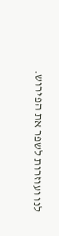לנו ועוזרות לשפר את הפירוש.